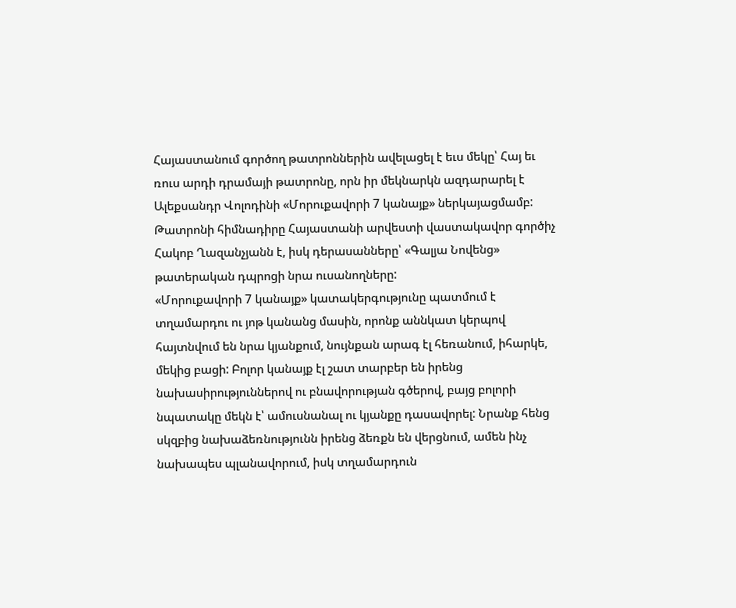Հայաստանում գործող թատրոններին ավելացել է եւս մեկը՝ Հայ եւ ռուս արդի դրամայի թատրոնը, որն իր մեկնարկն ազդարարել է Ալեքսանդր Վոլոդինի «Մորուքավորի 7 կանայք» ներկայացմամբ: Թատրոնի հիմնադիրը Հայաստանի արվեստի վաստակավոր գործիչ Հակոբ Ղազանչյանն է, իսկ դերասանները՝ «Գալյա Նովենց» թատերական դպրոցի նրա ուսանողները:
«Մորուքավորի 7 կանայք» կատակերգությունը պատմում է տղամարդու ու յոթ կանանց մասին, որոնք աննկատ կերպով հայտնվում են նրա կյանքում, նույնքան արագ էլ հեռանում, իհարկե, մեկից բացի: Բոլոր կանայք էլ շատ տարբեր են իրենց նախասիրություններով ու բնավորության գծերով, բայց բոլորի նպատակը մեկն է՝ ամուսնանալ ու կյանքը դասավորել: Նրանք հենց սկզբից նախաձեռնությունն իրենց ձեռքն են վերցնում, ամեն ինչ նախապես պլանավորում, իսկ տղամարդուն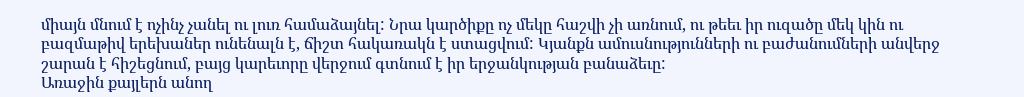միայն մնում է ոչինչ չանել ու լուռ համաձայնել: Նրա կարծիքը ոչ մեկը հաշվի չի առնում, ու թեեւ իր ուզածը մեկ կին ու բազմաթիվ երեխաներ ունենալն է, ճիշտ հակառակն է ստացվում: Կյանքն ամուսնությունների ու բաժանումների անվերջ շարան է հիշեցնում, բայց կարեւորը վերջում գտնում է իր երջանկության բանաձեւը:
Առաջին քայլերն անող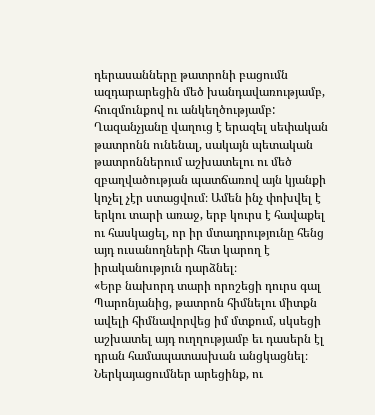դերասանները թատրոնի բացումն ազդարարեցին մեծ խանդավառությամբ, հուզմունքով ու անկեղծությամբ: Ղազանչյանը վաղուց է երազել սեփական թատրոնն ունենալ, սակայն պետական թատրոններում աշխատելու ու մեծ զբաղվածության պատճառով այն կյանքի կոչել չէր ստացվում։ Ամեն ինչ փոխվել է երկու տարի առաջ, երբ կուրս է հավաքել ու հասկացել, որ իր մտադրությունը հենց այդ ուսանողների հետ կարող է իրականություն դարձնել։
«Երբ նախորդ տարի որոշեցի դուրս գալ Պարոնյանից, թատրոն հիմնելու միտքն ավելի հիմնավորվեց իմ մտքում, սկսեցի աշխատել այդ ուղղությամբ եւ դասերն էլ դրան համապատասխան անցկացնել։ Ներկայացումներ արեցինք, ու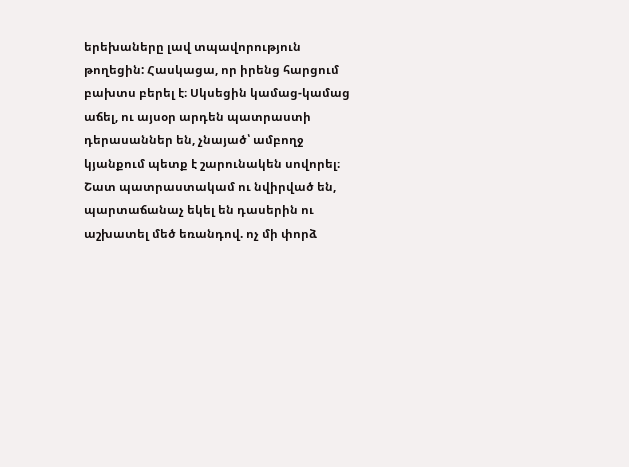երեխաները լավ տպավորություն թողեցին: Հասկացա, որ իրենց հարցում բախտս բերել է։ Սկսեցին կամաց-կամաց աճել, ու այսօր արդեն պատրաստի դերասաններ են, չնայած՝ ամբողջ կյանքում պետք է շարունակեն սովորել։ Շատ պատրաստակամ ու նվիրված են, պարտաճանաչ եկել են դասերին ու աշխատել մեծ եռանդով. ոչ մի փորձ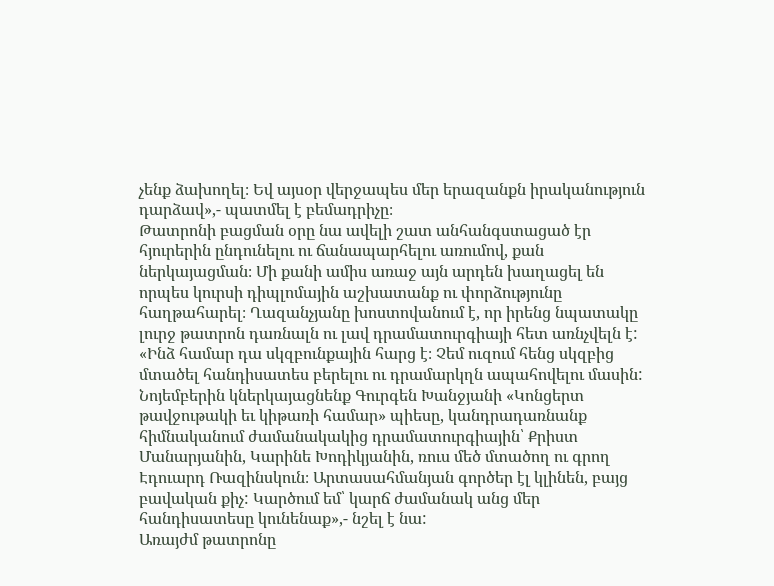չենք ձախողել։ Եվ այսօր վերջապես մեր երազանքն իրականություն դարձավ»,- պատմել է բեմադրիչը։
Թատրոնի բացման օրը նա ավելի շատ անհանգստացած էր հյուրերին ընդունելու ու ճանապարհելու առումով, քան ներկայացման։ Մի քանի ամիս առաջ այն արդեն խաղացել են որպես կուրսի դիպլոմային աշխատանք ու փորձությունը հաղթահարել։ Ղազանչյանը խոստովանում է, որ իրենց նպատակը լուրջ թատրոն դառնալն ու լավ դրամատուրգիայի հետ առնչվելն է:
«Ինձ համար դա սկզբունքային հարց է։ Չեմ ուզում հենց սկզբից մտածել հանդիսատես բերելու ու դրամարկղն ապահովելու մասին: Նոյեմբերին կներկայացնենք Գուրգեն Խանջյանի «Կոնցերտ թավջութակի եւ կիթառի համար» պիեսը, կանդրադառնանք հիմնականում ժամանակակից դրամատուրգիային՝ Քրիստ Մանարյանին, Կարինե Խոդիկյանին, ռուս մեծ մտածող ու գրող Էդուարդ Ռազինսկուն։ Արտասահմանյան գործեր էլ կլինեն, բայց բավական քիչ: Կարծում եմ՝ կարճ ժամանակ անց մեր հանդիսատեսը կունենաք»,- նշել է նա:
Առայժմ թատրոնը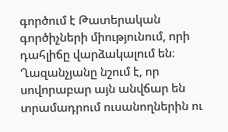գործում է Թատերական գործիչների միությունում, որի դահլիճը վարձակալում են։ Ղազանչյանը նշում է, որ սովորաբար այն անվճար են տրամադրում ուսանողներին ու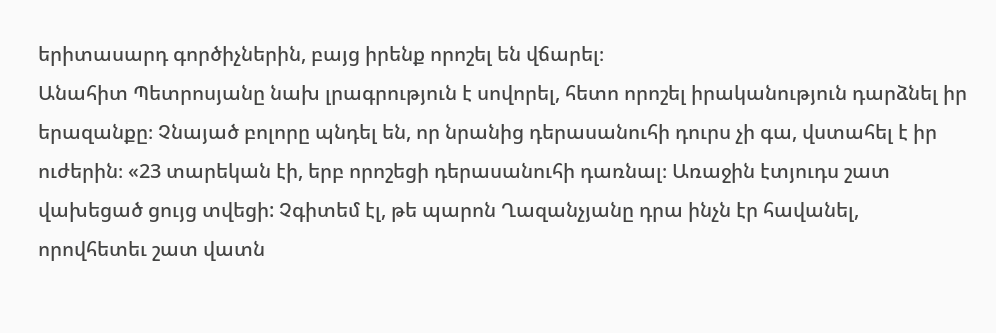երիտասարդ գործիչներին, բայց իրենք որոշել են վճարել։
Անահիտ Պետրոսյանը նախ լրագրություն է սովորել, հետո որոշել իրականություն դարձնել իր երազանքը։ Չնայած բոլորը պնդել են, որ նրանից դերասանուհի դուրս չի գա, վստահել է իր ուժերին։ «23 տարեկան էի, երբ որոշեցի դերասանուհի դառնալ։ Առաջին էտյուդս շատ վախեցած ցույց տվեցի: Չգիտեմ էլ, թե պարոն Ղազանչյանը դրա ինչն էր հավանել, որովհետեւ շատ վատն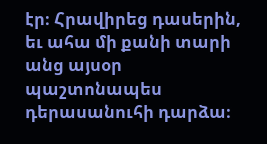էր։ Հրավիրեց դասերին, եւ ահա մի քանի տարի անց այսօր պաշտոնապես դերասանուհի դարձա։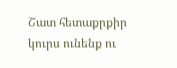Շատ հետաքրքիր կուրս ունենք ու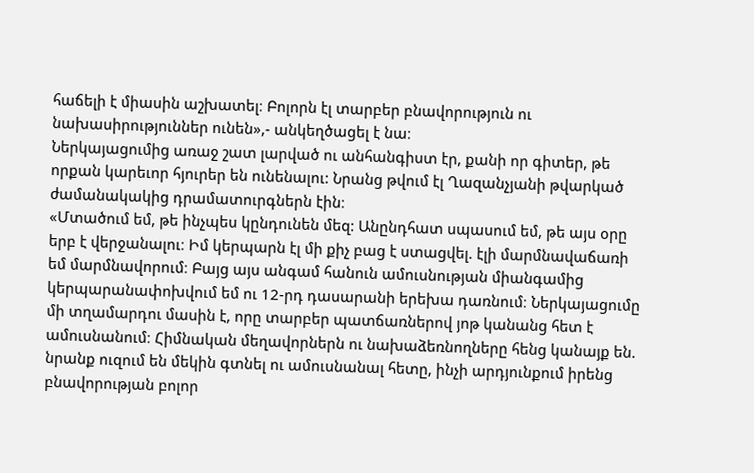հաճելի է միասին աշխատել։ Բոլորն էլ տարբեր բնավորություն ու նախասիրություններ ունեն»,- անկեղծացել է նա։
Ներկայացումից առաջ շատ լարված ու անհանգիստ էր, քանի որ գիտեր, թե որքան կարեւոր հյուրեր են ունենալու: Նրանց թվում էլ Ղազանչյանի թվարկած ժամանակակից դրամատուրգներն էին։
«Մտածում եմ, թե ինչպես կընդունեն մեզ: Անընդհատ սպասում եմ, թե այս օրը երբ է վերջանալու։ Իմ կերպարն էլ մի քիչ բաց է ստացվել. էլի մարմնավաճառի եմ մարմնավորում։ Բայց այս անգամ հանուն ամուսնության միանգամից կերպարանափոխվում եմ ու 12-րդ դասարանի երեխա դառնում։ Ներկայացումը մի տղամարդու մասին է, որը տարբեր պատճառներով յոթ կանանց հետ է ամուսնանում։ Հիմնական մեղավորներն ու նախաձեռնողները հենց կանայք են. նրանք ուզում են մեկին գտնել ու ամուսնանալ հետը, ինչի արդյունքում իրենց բնավորության բոլոր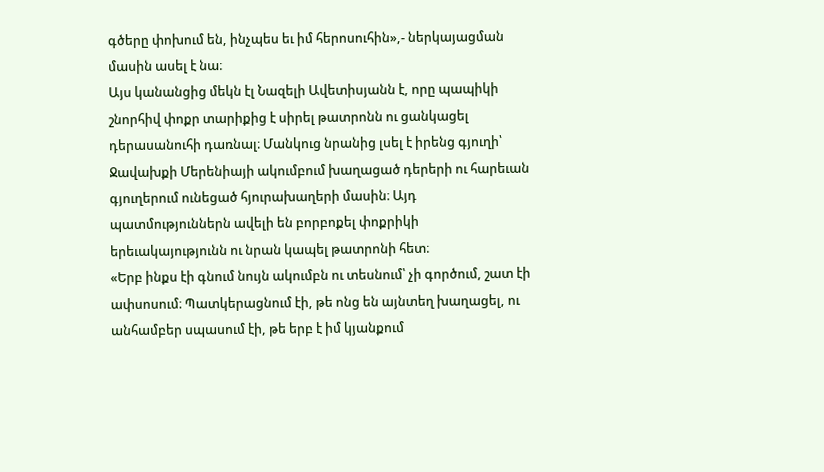գծերը փոխում են, ինչպես եւ իմ հերոսուհին»,- ներկայացման մասին ասել է նա։
Այս կանանցից մեկն էլ Նազելի Ավետիսյանն է, որը պապիկի շնորհիվ փոքր տարիքից է սիրել թատրոնն ու ցանկացել դերասանուհի դառնալ։ Մանկուց նրանից լսել է իրենց գյուղի՝ Ջավախքի Մերենիայի ակումբում խաղացած դերերի ու հարեւան գյուղերում ունեցած հյուրախաղերի մասին։ Այդ պատմություններն ավելի են բորբոքել փոքրիկի երեւակայությունն ու նրան կապել թատրոնի հետ։
«Երբ ինքս էի գնում նույն ակումբն ու տեսնում՝ չի գործում, շատ էի ափսոսում։ Պատկերացնում էի, թե ոնց են այնտեղ խաղացել, ու անհամբեր սպասում էի, թե երբ է իմ կյանքում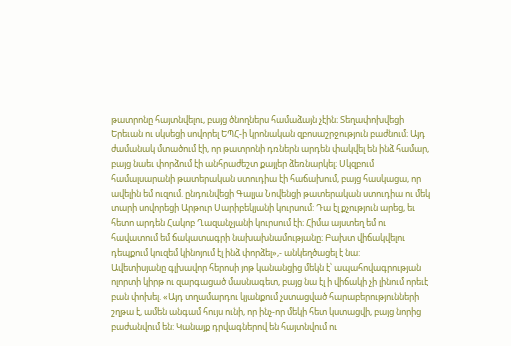թատրոնը հայտնվելու, բայց ծնողներս համաձայն չէին։ Տեղափոխվեցի Երեւան ու սկսեցի սովորել ԵՊՀ-ի կրոնական զբոսաշրջություն բաժնում։ Այդ ժամանակ մտածում էի, որ թատրոնի դռներն արդեն փակվել են ինձ համար, բայց նաեւ փորձում էի անհրաժեշտ քայլեր ձեռնարկել։ Սկզբում համալսարանի թատերական ստուդիա էի հաճախում, բայց հասկացա, որ ավելին եմ ուզում. ընդունվեցի Գալյա Նովենցի թատերական ստուդիա ու մեկ տարի սովորեցի Արթուր Սարիբեկյանի կուրսում: Դա էլ քչություն արեց, եւ հետո արդեն Հակոբ Ղազանչյանի կուրսում էի։ Հիմա այստեղ եմ ու հավատում եմ ճակատագրի նախախնամությանը։ Բախտ վիճակվելու դեպքում կուզեմ կինոյում էլ ինձ փորձել»,- անկեղծացել է նա:
Ավետիսյանը գլխավոր հերոսի յոթ կանանցից մեկն է՝ ապահովագրության ոլորտի կիրթ ու զարգացած մասնագետ, բայց նա էլ ի վիճակի չի լինում որեւէ բան փոխել. «Այդ տղամարդու կյանքում չստացված հարաբերությունների շղթա է, ամեն անգամ հույս ունի, որ ինչ-որ մեկի հետ կստացվի, բայց նորից բաժանվում են: Կանայք դրվագներով են հայտնվում ու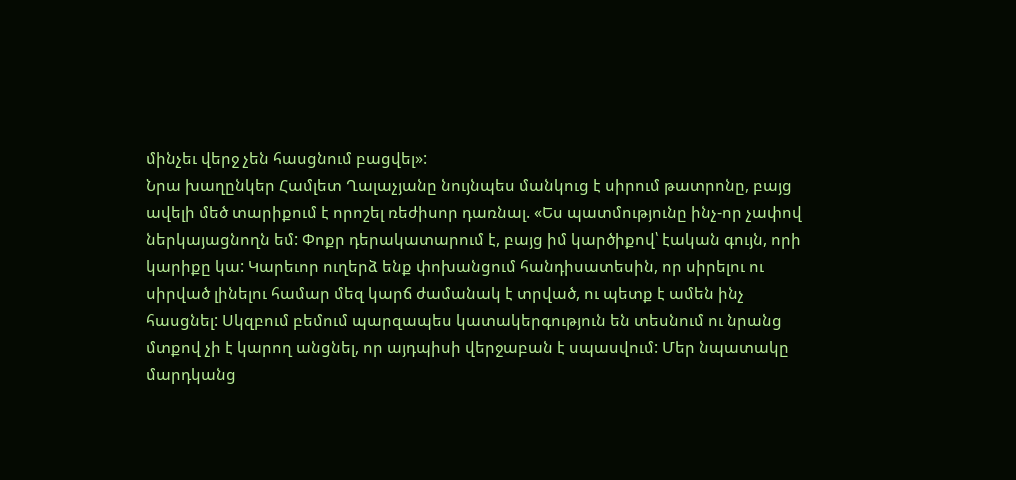մինչեւ վերջ չեն հասցնում բացվել»:
Նրա խաղընկեր Համլետ Ղալաչյանը նույնպես մանկուց է սիրում թատրոնը, բայց ավելի մեծ տարիքում է որոշել ռեժիսոր դառնալ. «Ես պատմությունը ինչ-որ չափով ներկայացնողն եմ: Փոքր դերակատարում է, բայց իմ կարծիքով՝ էական գույն, որի կարիքը կա: Կարեւոր ուղերձ ենք փոխանցում հանդիսատեսին, որ սիրելու ու սիրված լինելու համար մեզ կարճ ժամանակ է տրված, ու պետք է ամեն ինչ հասցնել: Սկզբում բեմում պարզապես կատակերգություն են տեսնում ու նրանց մտքով չի է կարող անցնել, որ այդպիսի վերջաբան է սպասվում: Մեր նպատակը մարդկանց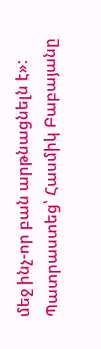մեջ ինչ-որ բան արթնացնելն է»:
Պատրաստեց՝ Հասմիկ Բաբայանը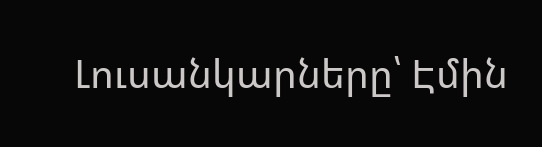Լուսանկարները՝ Էմին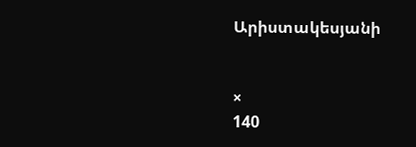Արիստակեսյանի


×
140